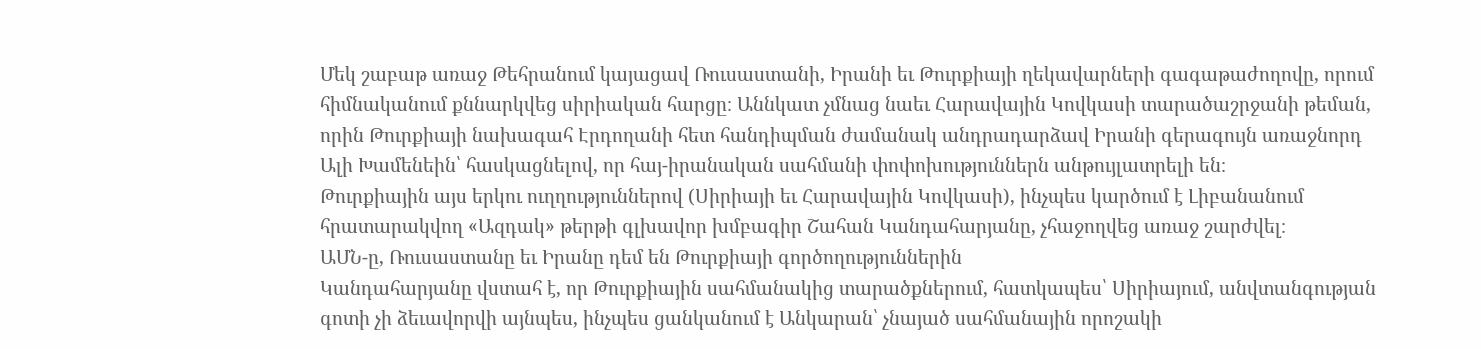Մեկ շաբաթ առաջ Թեհրանում կայացավ Ռուսաստանի, Իրանի եւ Թուրքիայի ղեկավարների գագաթաժողովը, որում հիմնականում քննարկվեց սիրիական հարցը։ Աննկատ չմնաց նաեւ Հարավային Կովկասի տարածաշրջանի թեման, որին Թուրքիայի նախագահ Էրդողանի հետ հանդիպման ժամանակ անդրադարձավ Իրանի գերագույն առաջնորդ Ալի Խամենեին՝ հասկացնելով, որ հայ-իրանական սահմանի փոփոխություններն անթույլատրելի են։
Թուրքիային այս երկու ուղղություններով (Սիրիայի եւ Հարավային Կովկասի), ինչպես կարծում է Լիբանանում հրատարակվող «Ազդակ» թերթի գլխավոր խմբագիր Շահան Կանդահարյանը, չհաջողվեց առաջ շարժվել։
ԱՄՆ-ը, Ռուսաստանը եւ Իրանը դեմ են Թուրքիայի գործողություններին
Կանդահարյանը վստահ է, որ Թուրքիային սահմանակից տարածքներում, հատկապես՝ Սիրիայում, անվտանգության գոտի չի ձեւավորվի այնպես, ինչպես ցանկանում է Անկարան՝ չնայած սահմանային որոշակի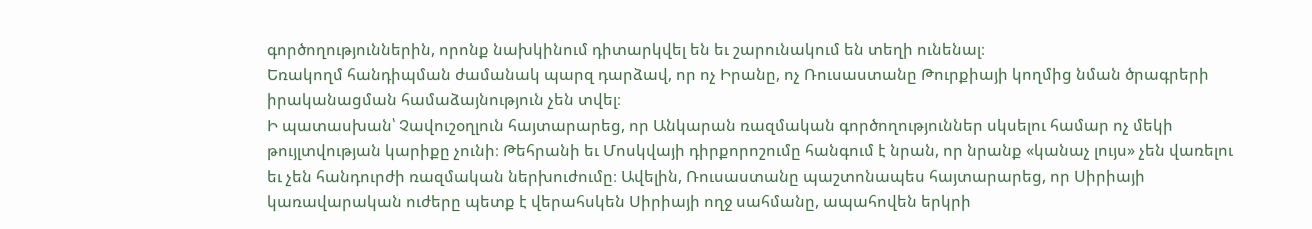գործողություններին, որոնք նախկինում դիտարկվել են եւ շարունակում են տեղի ունենալ։
Եռակողմ հանդիպման ժամանակ պարզ դարձավ, որ ոչ Իրանը, ոչ Ռուսաստանը Թուրքիայի կողմից նման ծրագրերի իրականացման համաձայնություն չեն տվել։
Ի պատասխան՝ Չավուշօղլուն հայտարարեց, որ Անկարան ռազմական գործողություններ սկսելու համար ոչ մեկի թույլտվության կարիքը չունի։ Թեհրանի եւ Մոսկվայի դիրքորոշումը հանգում է նրան, որ նրանք «կանաչ լույս» չեն վառելու եւ չեն հանդուրժի ռազմական ներխուժումը։ Ավելին, Ռուսաստանը պաշտոնապես հայտարարեց, որ Սիրիայի կառավարական ուժերը պետք է վերահսկեն Սիրիայի ողջ սահմանը, ապահովեն երկրի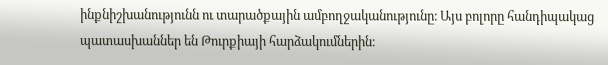ինքնիշխանությունն ու տարածքային ամբողջականությունը։ Այս բոլորը հանդիպակաց պատասխաններ են Թուրքիայի հարձակումներին։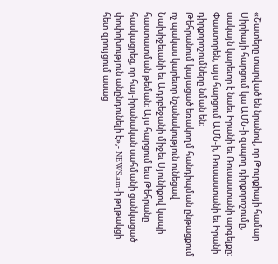«Շատերը տարված են նրանով, որ Թուրքիայի համար Սիրիայի հարցում կա ԱՄՆ-ի զսպող դիրքորոշումը, սակայն կարեւոր է նաեւ Իրանի եւ Ռուսաստանի արգելքը։ Փաստորեն, այս հարցում ԱՄՆ-ի, Ռուսաստանի եւ Իրանի դիրքորոշումները նման են։
Թեհրանում կայացած եռակողմ հանդիպման ընթացքում ոչ պակաս կարեւոր նշանակություն ունեցավ Նախիջեւանի եւ Ադրբեջանի միջեւ Սյունիքով կապի հաստատման թեման։ Այս հարցում եւս Թեհրանը հասկացրեց, որ հայ-իրանական սահմանի ցանկացած փոփոխություն անընդունելի է»,- NEWS.am-ի թղթակցի հետ զրույցում ասաց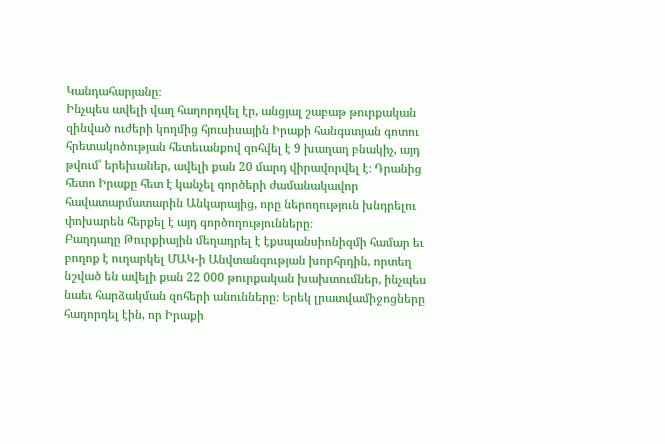Կանդահարյանը։
Ինչպես ավելի վաղ հաղորդվել էր, անցյալ շաբաթ թուրքական զինված ուժերի կողմից հյուսիսային Իրաքի հանգստյան գոտու հրետակոծության հետեւանքով զոհվել է 9 խաղաղ բնակիչ, այդ թվում՝ երեխաներ, ավելի քան 20 մարդ վիրավորվել է։ Դրանից հետո Իրաքը հետ է կանչել գործերի ժամանակավոր հավատարմատարին Անկարայից, որը ներողություն խնդրելու փոխարեն հերքել է այդ գործողությունները։
Բաղդադը Թուրքիային մեղադրել է էքսպանսիոնիզմի համար եւ բողոք է ուղարկել ՄԱԿ-ի Անվտանգության խորհրդին, որտեղ նշված են ավելի քան 22 000 թուրքական խախտումներ, ինչպես նաեւ հարձակման զոհերի անունները։ Երեկ լրատվամիջոցները հաղորդել էին, որ Իրաքի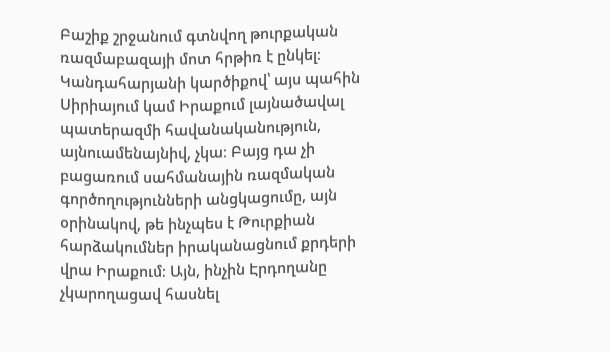Բաշիք շրջանում գտնվող թուրքական ռազմաբազայի մոտ հրթիռ է ընկել։
Կանդահարյանի կարծիքով՝ այս պահին Սիրիայում կամ Իրաքում լայնածավալ պատերազմի հավանականություն, այնուամենայնիվ, չկա։ Բայց դա չի բացառում սահմանային ռազմական գործողությունների անցկացումը, այն օրինակով, թե ինչպես է Թուրքիան հարձակումներ իրականացնում քրդերի վրա Իրաքում։ Այն, ինչին Էրդողանը չկարողացավ հասնել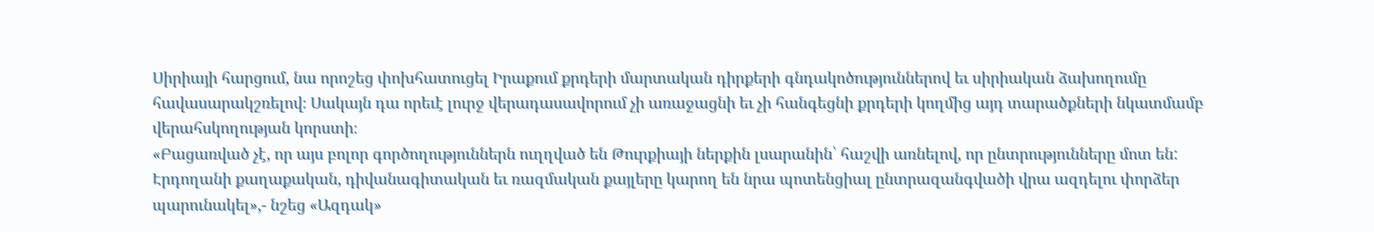Սիրիայի հարցում, նա որոշեց փոխհատուցել Իրաքում քրդերի մարտական դիրքերի գնդակոծություններով եւ սիրիական ձախողումը հավասարակշռելով։ Սակայն դա որեւէ լուրջ վերադասավորում չի առաջացնի եւ չի հանգեցնի քրդերի կողմից այդ տարածքների նկատմամբ վերահսկողության կորստի։
«Բացառված չէ, որ այս բոլոր գործողություններն ուղղված են Թուրքիայի ներքին լսարանին՝ հաշվի առնելով, որ ընտրությունները մոտ են: Էրդողանի քաղաքական, դիվանագիտական եւ ռազմական քայլերը կարող են նրա պոտենցիալ ընտրազանգվածի վրա ազդելու փորձեր պարունակել»,- նշեց «Ազդակ»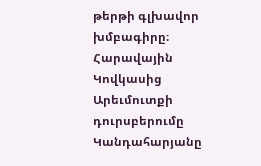թերթի գլխավոր խմբագիրը։
Հարավային Կովկասից Արեւմուտքի դուրսբերումը
Կանդահարյանը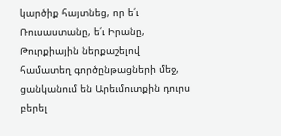կարծիք հայտնեց, որ ե՛ւ Ռուսաստանը, ե՛ւ Իրանը, Թուրքիային ներքաշելով համատեղ գործընթացների մեջ, ցանկանում են Արեւմուտքին դուրս բերել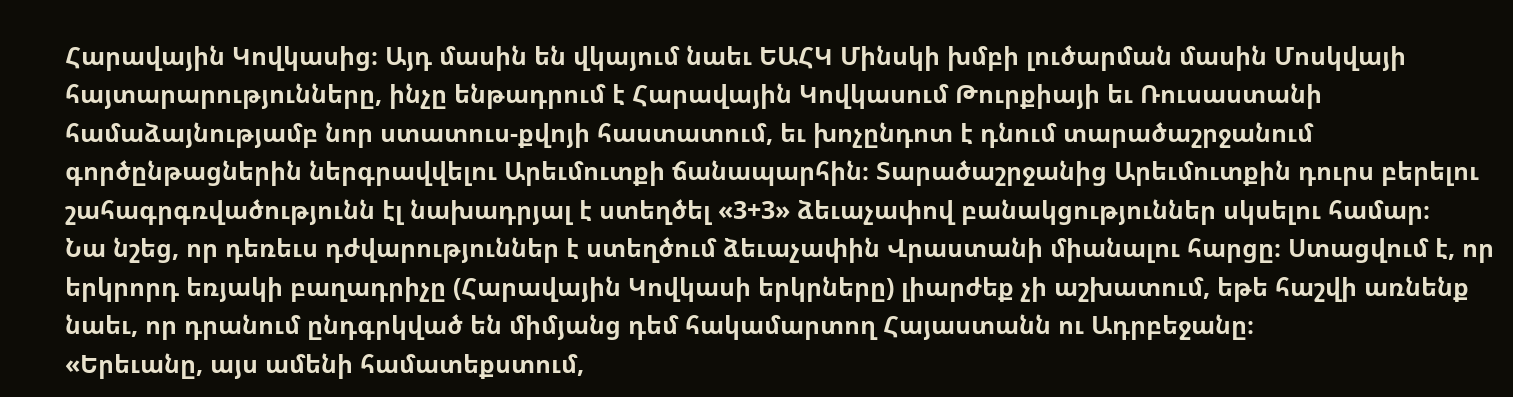Հարավային Կովկասից։ Այդ մասին են վկայում նաեւ ԵԱՀԿ Մինսկի խմբի լուծարման մասին Մոսկվայի հայտարարությունները, ինչը ենթադրում է Հարավային Կովկասում Թուրքիայի եւ Ռուսաստանի համաձայնությամբ նոր ստատուս-քվոյի հաստատում, եւ խոչընդոտ է դնում տարածաշրջանում գործընթացներին ներգրավվելու Արեւմուտքի ճանապարհին։ Տարածաշրջանից Արեւմուտքին դուրս բերելու շահագրգռվածությունն էլ նախադրյալ է ստեղծել «3+3» ձեւաչափով բանակցություններ սկսելու համար։
Նա նշեց, որ դեռեւս դժվարություններ է ստեղծում ձեւաչափին Վրաստանի միանալու հարցը։ Ստացվում է, որ երկրորդ եռյակի բաղադրիչը (Հարավային Կովկասի երկրները) լիարժեք չի աշխատում, եթե հաշվի առնենք նաեւ, որ դրանում ընդգրկված են միմյանց դեմ հակամարտող Հայաստանն ու Ադրբեջանը։
«Երեւանը, այս ամենի համատեքստում,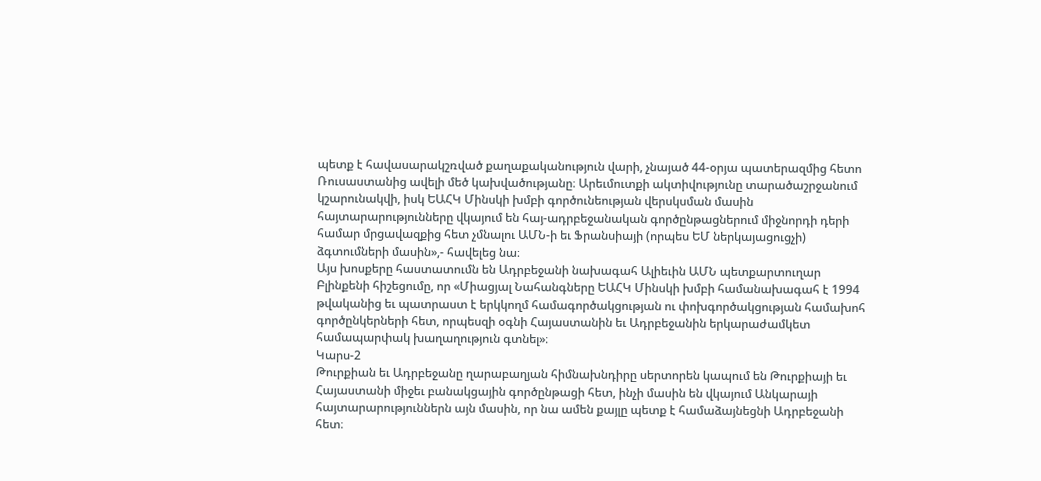պետք է հավասարակշռված քաղաքականություն վարի, չնայած 44-օրյա պատերազմից հետո Ռուսաստանից ավելի մեծ կախվածությանը։ Արեւմուտքի ակտիվությունը տարածաշրջանում կշարունակվի, իսկ ԵԱՀԿ Մինսկի խմբի գործունեության վերսկսման մասին հայտարարությունները վկայում են հայ-ադրբեջանական գործընթացներում միջնորդի դերի համար մրցավազքից հետ չմնալու ԱՄՆ-ի եւ Ֆրանսիայի (որպես ԵՄ ներկայացուցչի) ձգտումների մասին»,- հավելեց նա։
Այս խոսքերը հաստատումն են Ադրբեջանի նախագահ Ալիեւին ԱՄՆ պետքարտուղար Բլինքենի հիշեցումը, որ «Միացյալ Նահանգները ԵԱՀԿ Մինսկի խմբի համանախագահ է 1994 թվականից եւ պատրաստ է երկկողմ համագործակցության ու փոխգործակցության համախոհ գործընկերների հետ, որպեսզի օգնի Հայաստանին եւ Ադրբեջանին երկարաժամկետ համապարփակ խաղաղություն գտնել»։
Կարս-2
Թուրքիան եւ Ադրբեջանը ղարաբաղյան հիմնախնդիրը սերտորեն կապում են Թուրքիայի եւ Հայաստանի միջեւ բանակցային գործընթացի հետ, ինչի մասին են վկայում Անկարայի հայտարարություններն այն մասին, որ նա ամեն քայլը պետք է համաձայնեցնի Ադրբեջանի հետ։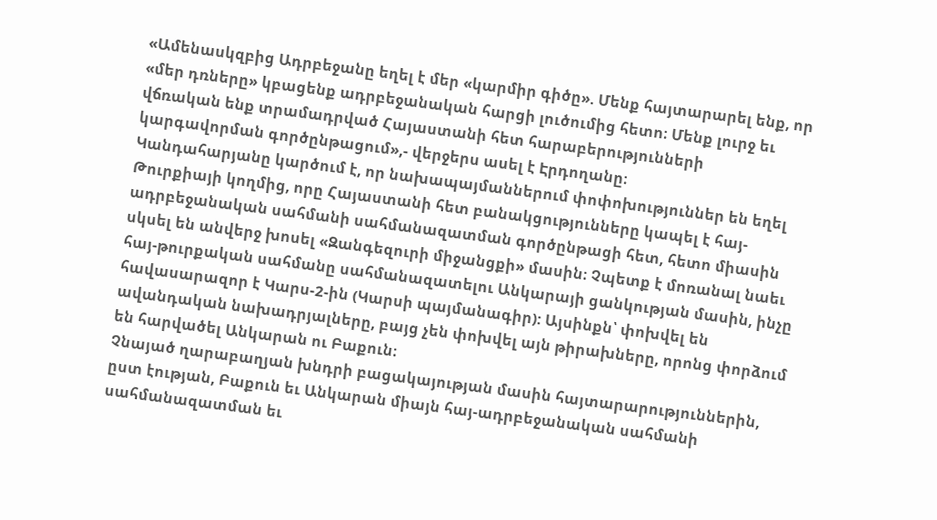«Ամենասկզբից Ադրբեջանը եղել է մեր «կարմիր գիծը». Մենք հայտարարել ենք, որ «մեր դռները» կբացենք ադրբեջանական հարցի լուծումից հետո։ Մենք լուրջ եւ վճռական ենք տրամադրված Հայաստանի հետ հարաբերությունների կարգավորման գործընթացում»,- վերջերս ասել է Էրդողանը։
Կանդահարյանը կարծում է, որ նախապայմաններում փոփոխություններ են եղել Թուրքիայի կողմից, որը Հայաստանի հետ բանակցությունները կապել է հայ-ադրբեջանական սահմանի սահմանազատման գործընթացի հետ, հետո միասին սկսել են անվերջ խոսել «Զանգեզուրի միջանցքի» մասին։ Չպետք է մոռանալ նաեւ հայ-թուրքական սահմանը սահմանազատելու Անկարայի ցանկության մասին, ինչը հավասարազոր է Կարս-2-ին (Կարսի պայմանագիր): Այսինքն՝ փոխվել են ավանդական նախադրյալները, բայց չեն փոխվել այն թիրախները, որոնց փորձում են հարվածել Անկարան ու Բաքուն։
Չնայած ղարաբաղյան խնդրի բացակայության մասին հայտարարություններին, ըստ էության, Բաքուն եւ Անկարան միայն հայ-ադրբեջանական սահմանի սահմանազատման եւ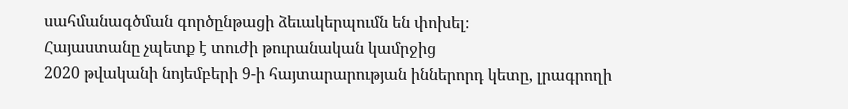սահմանագծման գործընթացի ձեւակերպումն են փոխել։
Հայաստանը չպետք է տուժի թուրանական կամրջից
2020 թվականի նոյեմբերի 9-ի հայտարարության իններորդ կետը, լրագրողի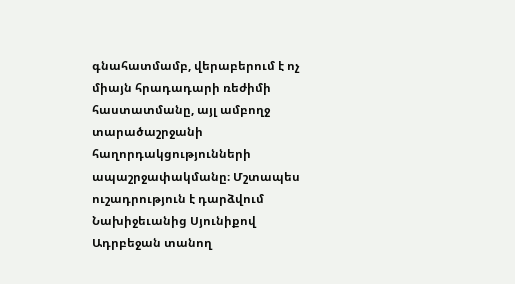գնահատմամբ, վերաբերում է ոչ միայն հրադադարի ռեժիմի հաստատմանը, այլ ամբողջ տարածաշրջանի հաղորդակցությունների ապաշրջափակմանը։ Մշտապես ուշադրություն է դարձվում Նախիջեւանից Սյունիքով Ադրբեջան տանող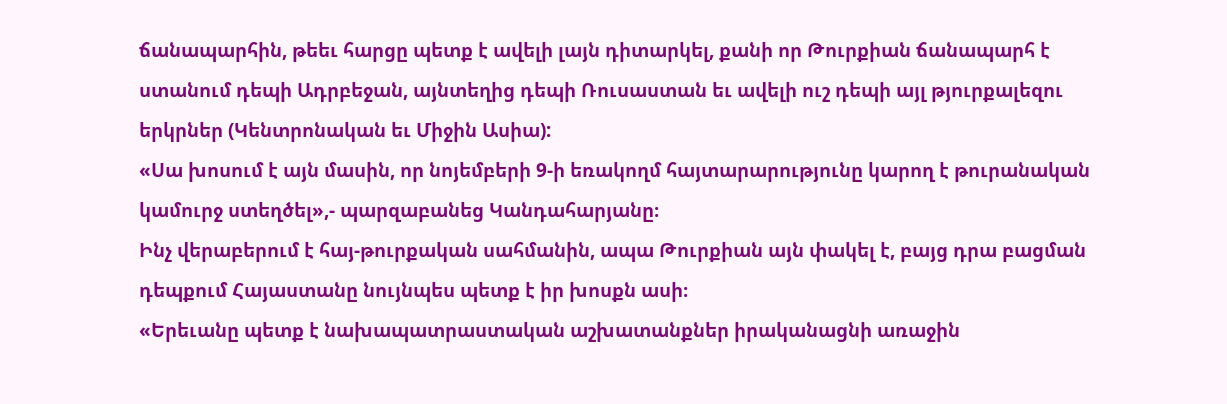ճանապարհին, թեեւ հարցը պետք է ավելի լայն դիտարկել, քանի որ Թուրքիան ճանապարհ է ստանում դեպի Ադրբեջան, այնտեղից դեպի Ռուսաստան եւ ավելի ուշ դեպի այլ թյուրքալեզու երկրներ (Կենտրոնական եւ Միջին Ասիա):
«Սա խոսում է այն մասին, որ նոյեմբերի 9-ի եռակողմ հայտարարությունը կարող է թուրանական կամուրջ ստեղծել»,- պարզաբանեց Կանդահարյանը։
Ինչ վերաբերում է հայ-թուրքական սահմանին, ապա Թուրքիան այն փակել է, բայց դրա բացման դեպքում Հայաստանը նույնպես պետք է իր խոսքն ասի։
«Երեւանը պետք է նախապատրաստական աշխատանքներ իրականացնի առաջին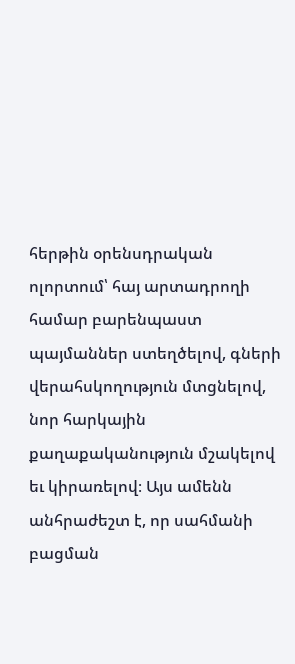հերթին օրենսդրական ոլորտում՝ հայ արտադրողի համար բարենպաստ պայմաններ ստեղծելով, գների վերահսկողություն մտցնելով, նոր հարկային քաղաքականություն մշակելով եւ կիրառելով։ Այս ամենն անհրաժեշտ է, որ սահմանի բացման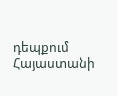դեպքում Հայաստանի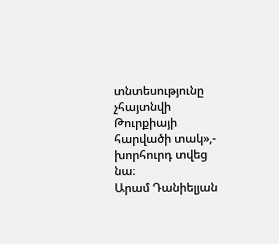տնտեսությունը չհայտնվի Թուրքիայի հարվածի տակ»,- խորհուրդ տվեց նա։
Արամ Դանիելյան